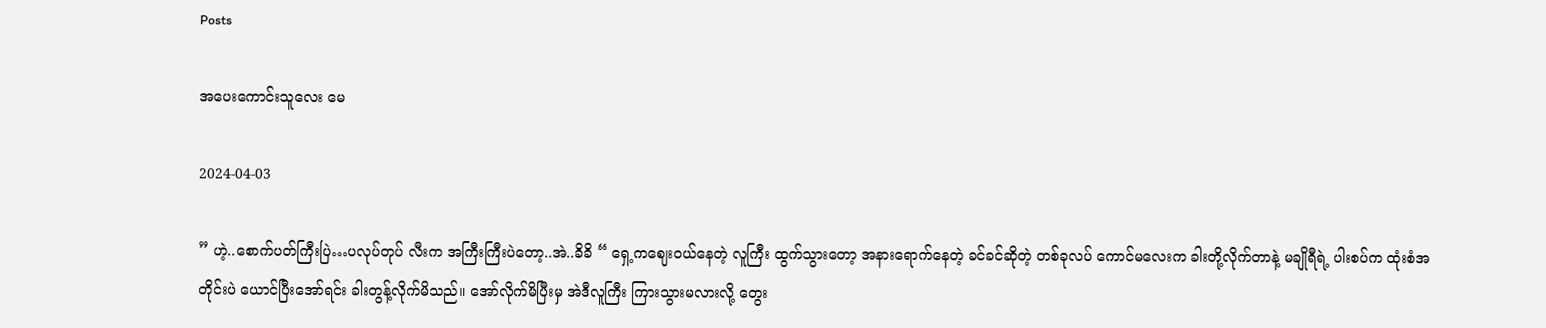Posts

အပေးကောင်းသူလေး မေ

2024-04-03

” ဟဲ့..စောက်ပတ်ကြီးပြဲ…ပလုပ်တုပ် လီးက အကြီးကြီးပဲတော့..အဲ..ခိခိ “ ရှေ့ကဈေးဝယ်နေတဲ့ လူကြီး ထွက်သွားတော့ အနားရောက်နေတဲ့ ခင်ခင်ဆိုတဲ့ တစ်ခုလပ် ကောင်မလေးက ခါးတို့လိုက်တာနဲ့ မချိုရီရဲ့ ပါးစပ်က ထုံးစံအတိုင်းပဲ ယောင်ပြီးအော်ရင်း ခါးတွန့်လိုက်မိသည်။ အော်လိုက်မိပြီးမှ အဲဒီလူကြီး ကြားသွားမလားလို့ တွေး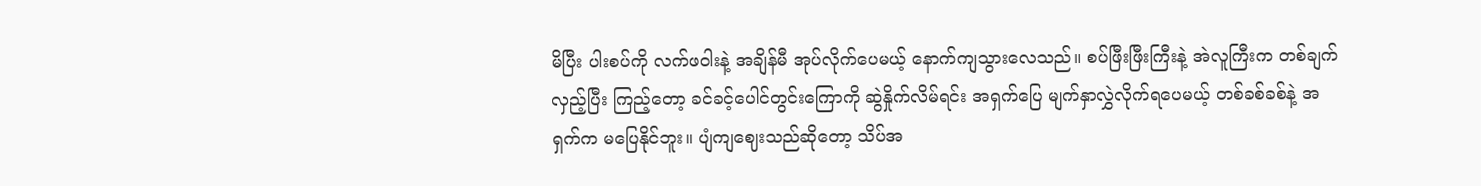မိပြီး ပါးစပ်ကို လက်ဖဝါးနဲ့ အချိန်မီ အုပ်လိုက်ပေမယ့် နောက်ကျသွားလေသည်။ စပ်ဖြီးဖြီးကြီးနဲ့ အဲလူကြီးက တစ်ချက်လှည့်ပြီး ကြည့်တော့ ခင်ခင့်ပေါင်တွင်းကြောကို ဆွဲနှိုက်လိမ်ရင်း အရှက်ပြေ မျက်နှာလွှဲလိုက်ရပေမယ့် တစ်ခစ်ခစ်နဲ့ အရှက်က မပြေနိုင်ဘူး။ ပျံကျဈေးသည်ဆိုတော့ သိပ်အ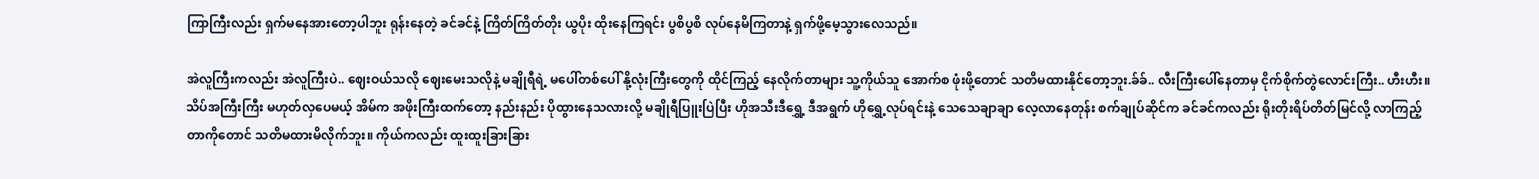ကြာကြီးလည်း ရှက်မနေအားတော့ပါဘူး ရုန်းနေတဲ့ ခင်ခင်နဲ့ ကြိတ်ကြိတ်တိုး ယွပိုး ထိုးနေကြရင်း ပွစိပွစိ လုပ်နေမိကြတာနဲ့ ရှက်ဖို့မေ့သွားလေသည်။

အဲလူကြီးကလည်း အဲလူကြီးပဲ.. ဈေးဝယ်သလို ဈေးမေးသလိုနဲ့ မချိုရီရဲ့ မပေါ်တစ်ပေါ် နို့လုံးကြီးတွေကို ထိုင်ကြည့် နေလိုက်တာများ သူ့ကိုယ်သူ အောက်စ ဖုံးဖို့တောင် သတိမထားနိုင်တော့ဘူး.ခ်ခ်.. လီးကြီးပေါ်နေတာမှ ငိုက်စိုက်တွဲလောင်းကြီး.. ဟီးဟီး။ သိပ်အကြီးကြီး မဟုတ်လှပေမယ့် အိမ်က အဖိုးကြီးထက်တော့ နည်းနည်း ပိုထွားနေသလားလို့ မချိုရီပြူးပြဲပြီး ဟိုအသီးဒီရွှေ့ ဒီအရွက် ဟိုရွှေ့လုပ်ရင်းနဲ့ သေသေချာချာ လေ့လာနေတုန်း စက်ချုပ်ဆိုင်က ခင်ခင်ကလည်း ရိုးတိုးရိပ်တိတ်မြင်လို့ လာကြည့်တာကိုတောင် သတိမထားမိလိုက်ဘူး။ ကိုယ်ကလည်း ထူးထူးခြားခြား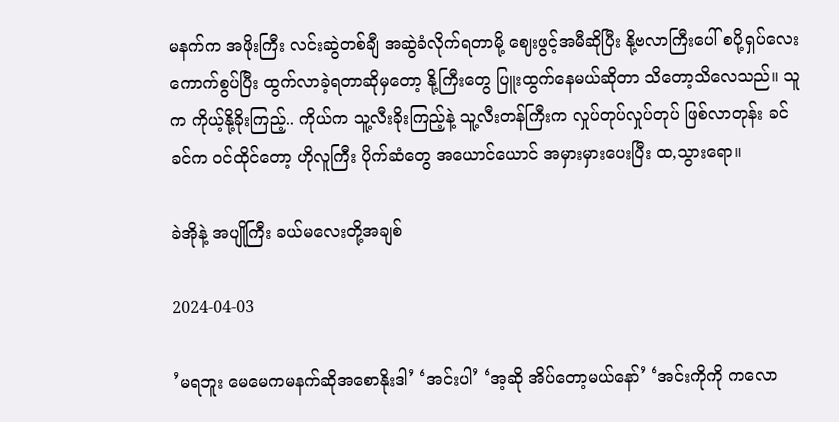မနက်က အဖိုးကြီး လင်းဆွဲတစ်ချီ အဆွဲခံလိုက်ရတာမို့ ဈေးဖွင့်အမီဆိုပြီး နို့ဗလာကြီးပေါ် စပို့ရှပ်လေး ကောက်စွပ်ပြီး ထွက်လာခဲ့ရတာဆိုမှတော့ နို့ကြီးတွေ ပြူးထွက်နေမယ်ဆိုတာ သိတော့သိလေသည်။ သူက ကိုယ့်နို့ခိုးကြည့်.. ကိုယ်က သူ့လီးခိုးကြည့်နဲ့ သူ့လီးတန်ကြီးက လှုပ်တုပ်လှုပ်တုပ် ဖြစ်လာတုန်း ခင်ခင်က ဝင်ထိုင်တော့ ဟိုလူကြီး ပိုက်ဆံတွေ အယောင်ယောင် အမှားမှားပေးပြီး ထ,သွားရော။

ခဲအိုနဲ့ အပျိုကြီး ခယ်မလေးတို့အချစ်

2024-04-03

’မရဘူး မေမေကမနက်ဆိုအစောနိုးဒါ’ ‘အင်းပါ’ ‘အ့ဆို အိပ်တော့မယ်နော်’ ‘အင်းကိုကို ကလော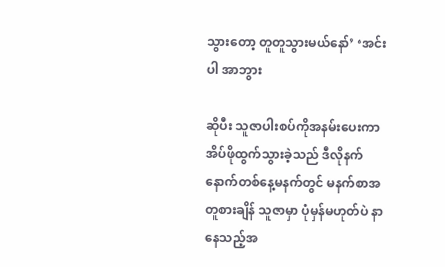သွားတော့ တူတူသွားမယ်နော်’ ‘အင်းပါ အာဘွား

ဆိုပီး သူဇာပါးစပ်ကိုအနမ်းပေးကာ အိပ်ဖိုထွက်သွားခဲ့သည် ဒီလိုနက် နောက်တစ်နေ့မနက်တွင် မနက်စာအတူစားချိန် သူဇာမှာ ပုံမှန်မဟုတ်ပဲ နာနေသည့်အ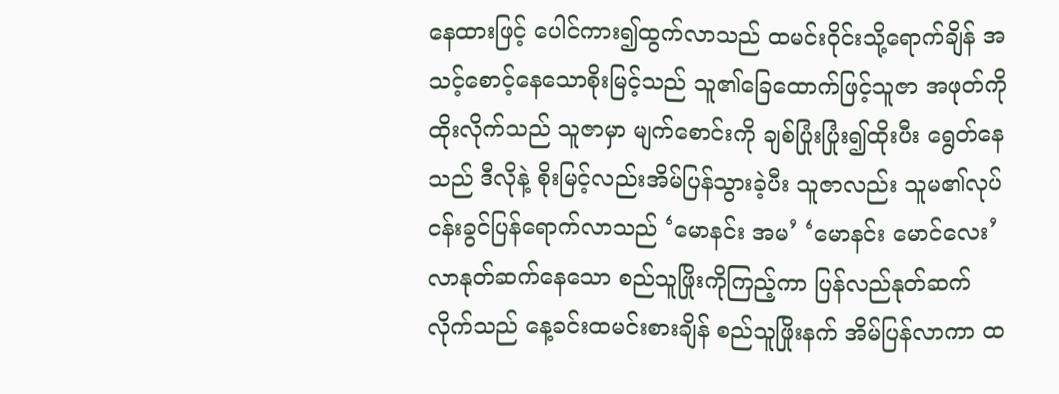နေထားဖြင့် ပေါင်ကား၍ထွက်လာသည် ထမင်းဝိုင်းသို့ရောက်ချိန် အသင့်စောင့်နေသောစိုးမြင့်သည် သူ၏ခြေထောက်ဖြင့်သူဇာ အဖုတ်ကို ထိုးလိုက်သည် သူဇာမှာ မျက်စောင်းကို ချစ်ပြုံးပြုံး၍ထိုးပီး ရွေတ်နေသည် ဒီလိုနဲ့ စိုးမြင့်လည်းအိမ်ပြန်သွားခဲ့ပီး သူဇာလည်း သူမ၏လုပ်ငန်းခွင်ပြန်ရောက်လာသည် ‘မောနင်း အမ’ ‘မောနင်း မောင်လေး’ လာနုတ်ဆက်နေသော စည်သူဖြိုးကိုကြည့်ကာ ပြန်လည်နုတ်ဆက် လိုက်သည် နေ့ခင်းထမင်းစားချိန် စည်သူဖြိုးနက် အိမ်ပြန်လာကာ ထ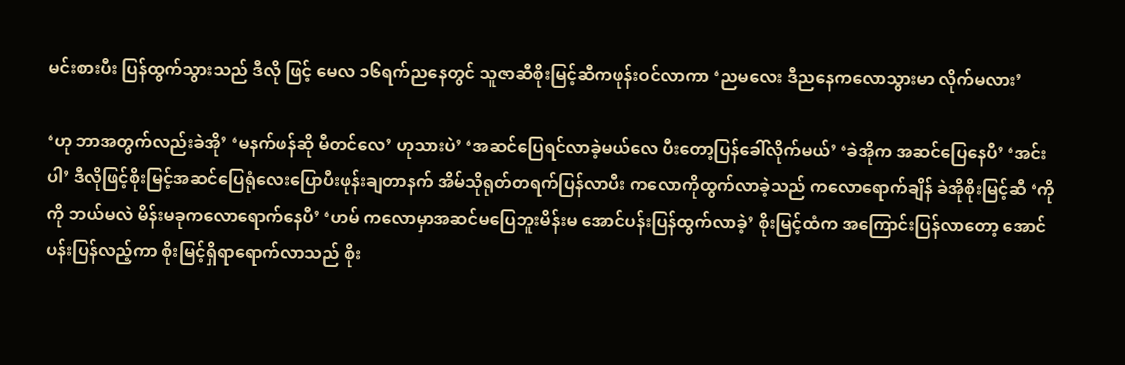မင်းစားပီး ပြန်ထွက်သွားသည် ဒီလို ဖြင့် မေလ ၁၆ရက်ညနေတွင် သူဇာဆီစိုးမြင့်ဆီကဖုန်းဝင်လာကာ ‘ညမလေး ဒီညနေကလောသွားမာ လိုက်မလား’

‘ဟု ဘာအတွက်လည်းခဲအို’ ‘မနက်ဖန်ဆို မီတင်လေ’ ဟုသားပဲ’ ‘အဆင်ပြေရင်လာခဲ့မယ်လေ ပီးတော့ပြန်ခေါ်လိုက်မယ်’ ‘ခဲအိုက အဆင်ပြေနေပီ’ ‘အင်းပါ’ ဒီလိုဖြင့်စိုးမြင့်အဆင်ပြေရုံလေးပြောပီးဖုန်းချတာနက် အိမ်သိုရုတ်တရက်ပြန်လာပီး ကလောကိုထွက်လာခဲ့သည် ကလောရောက်ချိန် ခဲအိုစိုးမြင့်ဆီ ‘ကိုကို ဘယ်မလဲ မိန်းမခုကလောရောက်နေပီ’ ‘ဟမ် ကလောမှာအဆင်မပြေဘူးမိန်းမ အောင်ပန်းပြန်ထွက်လာခဲ့’ စိုးမြင့်ထံက အကြောင်းပြန်လာတော့ အောင်ပန်းပြန်လည့်ကာ စိုးမြင့်ရှိရာရောက်လာသည် စိုး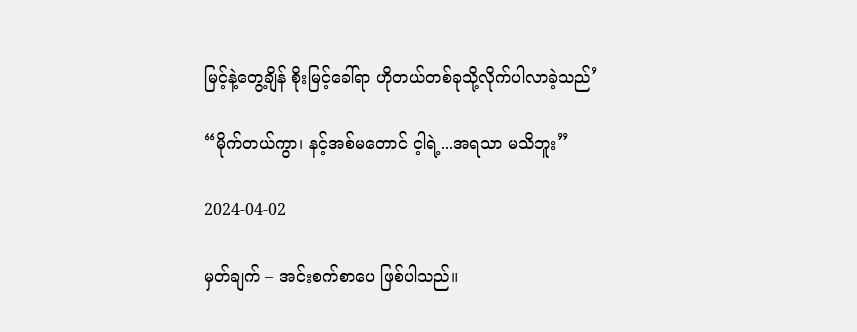မြင့်နဲ့တွေ့ချိန် စိုးမြင့်ခေါ်ရာ ဟိုတယ်တစ်ခုသို့လိုက်ပါလာခဲ့သည်’

“မိုက်တယ်ကွာ၊ နင့်အစ်မတောင် င့ါရဲ့...အရသာ မသိဘူး”

2024-04-02

မှတ်ချက် – အင်းစက်စာပေ ဖြစ်ပါသည်။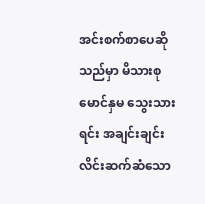အင်းစက်စာပေဆိုသည်မှာ မိသားစု မောင်နှမ သွေးသားရင်း အချင်းချင်း လိင်းဆက်ဆံသော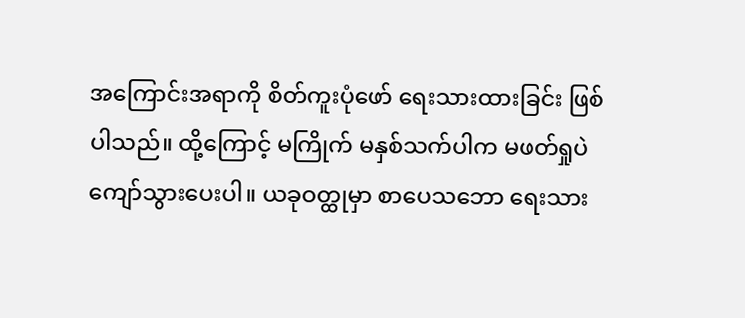အကြောင်းအရာကို စိတ်ကူးပုံဖော် ရေးသားထားခြင်း ဖြစ်ပါသည်။ ထို့ကြောင့် မကြိုက် မနှစ်သက်ပါက မဖတ်ရှုပဲ ကျော်သွားပေးပါ။ ယခုဝတ္ထုမှာ စာပေသဘော ရေးသား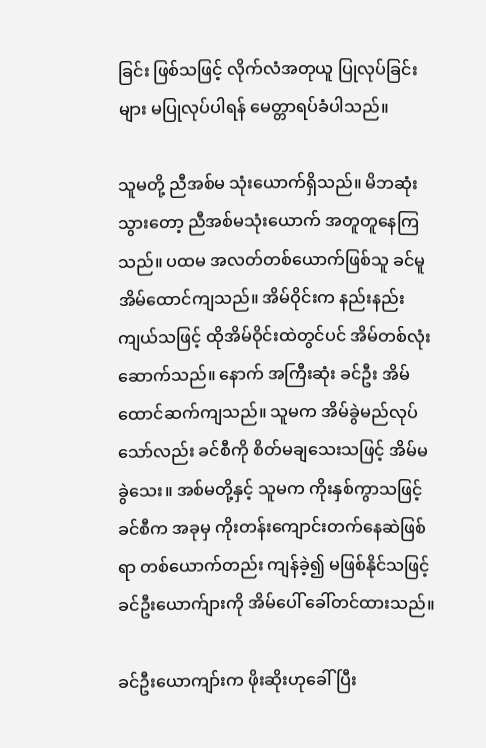ခြင်း ဖြစ်သဖြင့် လိုက်လံအတုယူ ပြုလုပ်ခြင်းများ မပြုလုပ်ပါရန် မေတ္တာရပ်ခံပါသည်။

သူမတို့ ညီအစ်မ သုံးယောက်ရှိသည်။ မိဘဆုံးသွားတော့ ညီအစ်မသုံးယောက် အတူတူနေကြသည်။ ပထမ အလတ်တစ်ယောက်ဖြစ်သူ ခင်မူ အိမ်ထောင်ကျသည်။ အိမ်ဝိုင်းက နည်းနည်းကျယ်သဖြင့် ထိုအိမ်ဝိုင်းထဲတွင်ပင် အိမ်တစ်လုံးဆောက်သည်။ နောက် အကြီးဆုံး ခင်ဦး အိမ်ထောင်ဆက်ကျသည်။ သူမက အိမ်ခွဲမည်လုပ်သော်လည်း ခင်စီကို စိတ်မချသေးသဖြင့် အိမ်မခွဲသေး။ အစ်မတို့နှင့် သူမက ကိုးနှစ်ကွာသဖြင့် ခင်စီက အခုမှ ကိုးတန်းကျောင်းတက်နေဆဲဖြစ်ရာ တစ်ယောက်တည်း ကျန်ခဲ့၍ မဖြစ်နိုင်သဖြင့် ခင်ဦးယောက်ျားကို အိမ်ပေါ် ခေါ်တင်ထားသည်။

ခင်ဦးယောကျာ်းက ဖိုးဆိုးဟုခေါ်ပြီး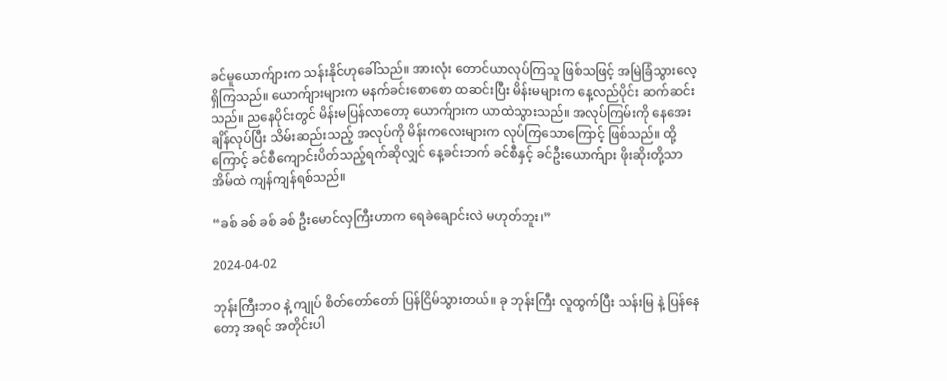ခင်မူယောက်ျားက သန်းနိုင်ဟုခေါ်သည်။ အားလုံး တောင်ယာလုပ်ကြသူ ဖြစ်သဖြင့် အမြဲခြံသွားလေ့ရှိကြသည်။ ယောက်ျားများက မနက်ခင်းစောစော ထဆင်းပြီး မိန်းမများက နေ့လည်ပိုင်း ဆက်ဆင်းသည်။ ညနေပိုင်းတွင် မိန်းမပြန်လာတော့ ယောက်ျားက ယာထဲသွားသည်။ အလုပ်ကြမ်းကို နေအေးချိန်လုပ်ပြီး သိမ်းဆည်းသည့် အလုပ်ကို မိန်းကလေးများက လုပ်ကြသောကြောင့် ဖြစ်သည်။ ထို့ကြောင့် ခင်စီကျောင်းပိတ်သည့်ရက်ဆိုလျှင် နေ့ခင်းဘက် ခင်စီနှင့် ခင်ဦးယောက်ျား ဖိုးဆိုးတို့သာ အိမ်ထဲ ကျန်ကျန်ရစ်သည်။

“ခစ် ခစ် ခစ် ခစ် ဦးမောင်လှကြီးဟာက ရေခဲချောင်းလဲ မဟုတ်ဘူး၊”

2024-04-02

ဘုန်းကြီးဘဝ နဲ့ ကျုပ် စိတ်တော်တော် ပြန်ငြိမ်သွားတယ်။ ခု ဘုန်းကြီး လူထွက်ပြီး သန်းမြ နဲ့ ပြန်နေတော့ အရင် အတိုင်းပါ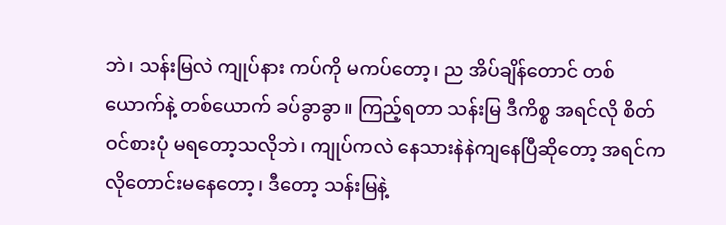ဘဲ၊ သန်းမြလဲ ကျုပ်နား ကပ်ကို မကပ်တော့၊ ည အိပ်ချိန်တောင် တစ်ယောက်နဲ့ တစ်ယောက် ခပ်ခွာခွာ။ ကြည့်ရတာ သန်းမြ ဒီကိစ္စ အရင်လို စိတ်ဝင်စားပုံ မရတော့သလိုဘဲ၊ ကျုပ်ကလဲ နေသားနဲနဲကျနေပြီဆိုတော့ အရင်ကလိုတောင်းမနေတော့၊ ဒီတော့ သန်းမြနဲ့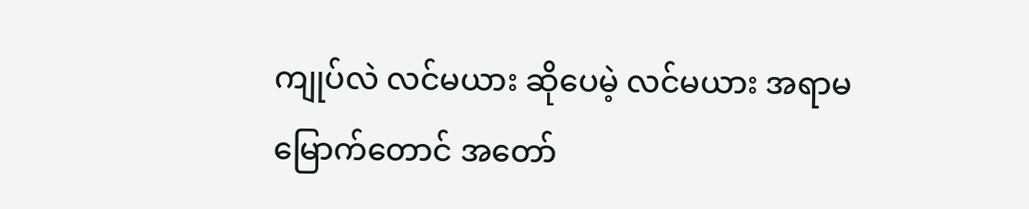ကျုပ်လဲ လင်မယား ဆိုပေမဲ့ လင်မယား အရာမမြောက်တောင် အတော်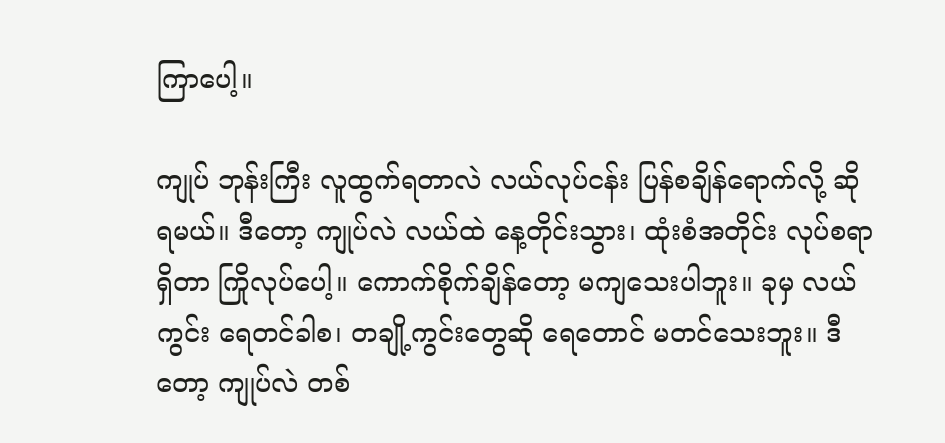ကြာပေါ့။

ကျုပ် ဘုန်းကြီး လူထွက်ရတာလဲ လယ်လုပ်ငန်း ပြန်စချိန်ရောက်လို့ ဆိုရမယ်။ ဒီတော့ ကျုပ်လဲ လယ်ထဲ နေ့တိုင်းသွား၊ ထုံးစံအတိုင်း လုပ်စရာ ရှိတာ ကြိုလုပ်ပေါ့။ ကောက်စိုက်ချိန်တော့ မကျသေးပါဘူး။ ခုမှ လယ်ကွင်း ရေတင်ခါစ၊ တချို့ကွင်းတွေဆို ရေတောင် မတင်သေးဘူး။ ဒီတော့ ကျုပ်လဲ တစ်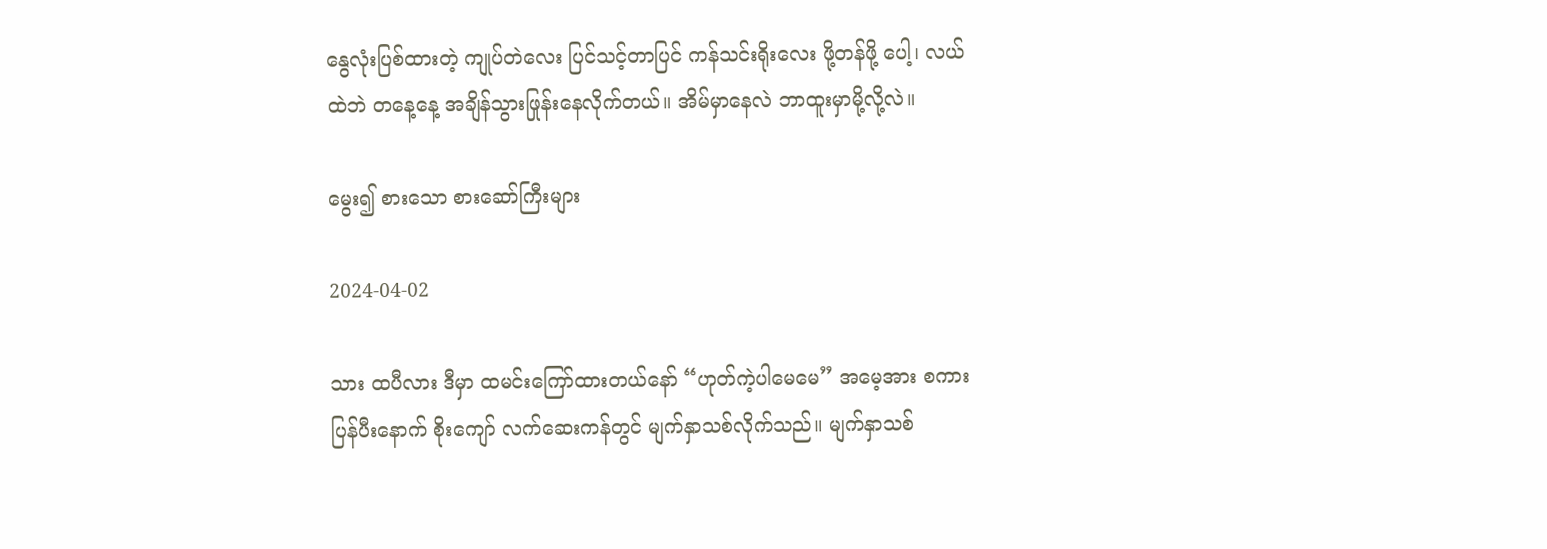နွေလုံးပြစ်ထားတဲ့ ကျုပ်တဲလေး ပြင်သင့်တာပြင် ကန်သင်းရိုးလေး ဖို့တန်ဖို့ ပေါ့၊ လယ်ထဲဘဲ တနေ့နေ့ အချိန်သွားဖြုန်းနေလိုက်တယ်။ အိမ်မှာနေလဲ ဘာထူးမှာမို့လို့လဲ။

မွေး၍ စားသော စားဆော်ကြီးများ

2024-04-02

သား ထပီလား ဒီမှာ ထမင်းကြော်ထားတယ်နော် “ဟုတ်ကဲ့ပါမေမေ” အမေ့အား စကားပြန်ပီးနောက် စိုးကျော် လက်ဆေးကန်တွင် မျက်နှာသစ်လိုက်သည်။ မျက်နှာသစ်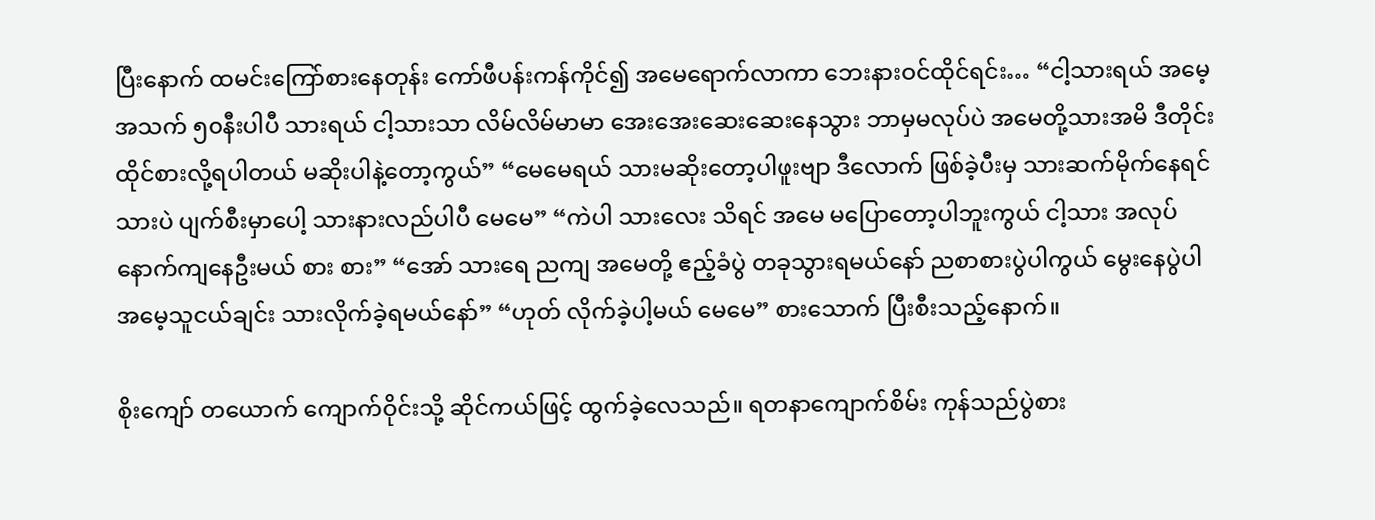ပြီးနောက် ထမင်းကြော်စားနေတုန်း ကော်ဖီပန်းကန်ကိုင်၍ အမေရောက်လာကာ ဘေးနားဝင်ထိုင်ရင်း… “ငါ့သားရယ် အမေ့အသက် ၅၀နီးပါပီ သားရယ် ငါ့သားသာ လိမ်လိမ်မာမာ အေးအေးဆေးဆေးနေသွား ဘာမှမလုပ်ပဲ အမေတို့သားအမိ ဒီတိုင်းထိုင်စားလို့ရပါတယ် မဆိုးပါနဲ့တော့ကွယ်” “မေမေရယ် သားမဆိုးတော့ပါဖူးဗျာ ဒီလောက် ဖြစ်ခဲ့ပီးမှ သားဆက်မိုက်နေရင် သားပဲ ပျက်စီးမှာပေါ့ သားနားလည်ပါပီ မေမေ” “ကဲပါ သားလေး သိရင် အမေ မပြောတော့ပါဘူးကွယ် ငါ့သား အလုပ်နောက်ကျနေဦးမယ် စား စား” “အော် သားရေ ညကျ အမေတို့ ဧည့်ခံပွဲ တခုသွားရမယ်နော် ညစာစားပွဲပါကွယ် မွေးနေပွဲပါ အမေ့သူငယ်ချင်း သားလိုက်ခဲ့ရမယ်နော်” “ဟုတ် လိုက်ခဲ့ပါ့မယ် မေမေ” စားသောက် ပြီးစီးသည့်နောက်။

စိုးကျော် တယောက် ကျောက်ဝိုင်းသို့ ဆိုင်ကယ်ဖြင့် ထွက်ခဲ့လေသည်။ ရတနာကျောက်စိမ်း ကုန်သည်ပွဲစား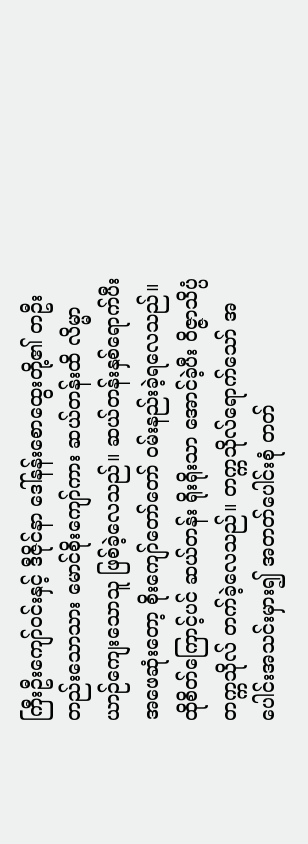ကြီးဦးကျော်ဝင်းနှင့် ဒီဇိုင်နာ ဒေါ်နန်းစောထွေးတို့၏ တဦးတည်းသောသား မောင်စိုးကျော်ကား ဆယ်တန်းထိ လိမ္မာယာဉ်ကျေးသောသူ ဖြစ်ခဲ့လေသည်။ ဆယ်တန်းနှစ်ရောက်ပီး အဖေဆုံးတော့ စိုးကျော်တော်တော် ဝမ်းနည်းခဲ့ရလေသည်။ ထိုစိတ်ကြောင့်ပင် ဆယ်တန်း ရိုးရိုးသာ အောင်ခဲ့ပီး ဝိဇ္ဇာသိပ္ပံတက္ကသိုလ် တက်ခဲ့လေသည်။ တက္ကသိုလ်ရောက်သော် အပေါင်းအသင်းမှား၍ အတတ်ပေါင်းစုံ တတ်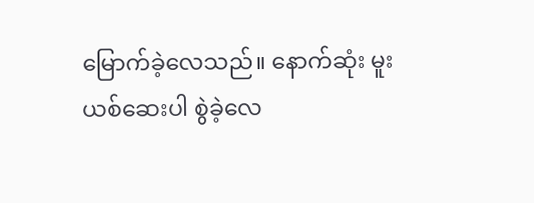မြောက်ခဲ့လေသည်။ နောက်ဆုံး မူးယစ်ဆေးပါ စွဲခဲ့လေ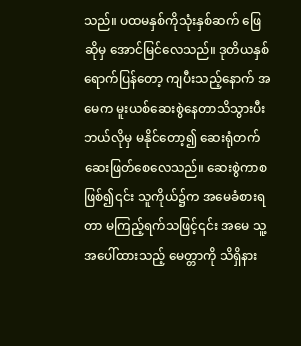သည်။ ပထမနှစ်ကိုသုံးနှစ်ဆက် ဖြေဆိုမှ အောင်မြင်လေသည်။ ဒုတိယနှစ်ရောက်ပြန်တော့ ကျပီးသည့်နောက် အမေက မူးယစ်ဆေးစွဲနေတာသိသွားပီး ဘယ်လိုမှ မနိုင်တော့၍ ဆေးရုံတက် ဆေးဖြတ်စေလေသည်။ ဆေးစွဲကာစဖြစ်၍၎င်း သူကိုယ်၌က အမေခံစားရတာ မကြည့်ရက်သဖြင့်၎င်း အမေ သူ့အပေါ်ထားသည့် မေတ္တာကို သိရှိနား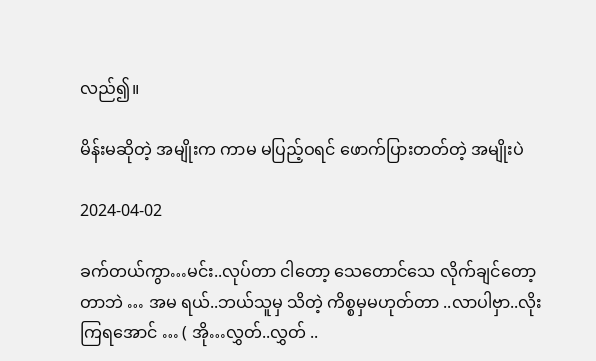လည်၍။

မိန်းမဆိုတဲ့ အမျိုးက ကာမ မပြည့်ဝရင် ဖောက်ပြားတတ်တဲ့ အမျိုးပဲ

2024-04-02

ခက်တယ်ကွာ…မင်း..လုပ်တာ ငါတော့ သေတောင်သေ လိုက်ချင်တော့တာဘဲ … အမ ရယ်..ဘယ်သူမှ သိတဲ့ ကိစ္စမှမဟုတ်တာ ..လာပါဗှာ..လိုးကြရအောင် … ( အို…လွှတ်..လွှတ် ..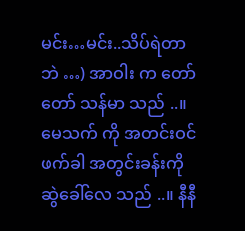မင်း…မင်း..သိပ်ရဲတာဘဲ …) အာဝါး က တော်တော် သန်မာ သည် ..။မေသက် ကို အတင်းဝင်ဖက်ခါ အတွင်းခန်းကို ဆွဲခေါ်လေ သည် ..။ နီနီ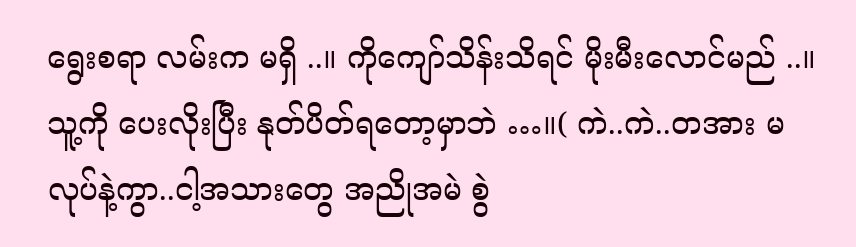ရွေးစရာ လမ်းက မရှိ ..။ ကိုကျော်သိန်းသိရင် မိုးမီးလောင်မည် ..။ သူ့ကို ပေးလိုးပြီး နုတ်ပိတ်ရတော့မှာဘဲ …။( ကဲ..ကဲ..တအား မလုပ်နဲ့ကွာ..ငါ့အသားတွေ အညိုအမဲ စွဲ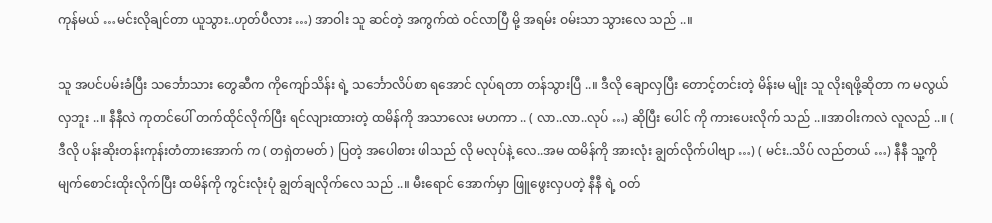ကုန်မယ် …မင်းလိုချင်တာ ယူသွား..ဟုတ်ပီလား …) အာဝါး သူ ဆင်တဲ့ အကွက်ထဲ ဝင်လာပြီ မို့ အရမ်း ဝမ်းသာ သွားလေ သည် ..။

သူ အပင်ပမ်းခံပြီး သင်္ဘောသား တွေဆီက ကိုကျော်သိန်း ရဲ့ သင်္ဘောလိပ်စာ ရအောင် လုပ်ရတာ တန်သွားပြီ ..။ ဒီလို ချောလှပြီး တောင့်တင်းတဲ့ မိန်းမ မျိုး သူ လိုးရဖို့ဆိုတာ က မလွယ်လှဘူး ..။ နီနီလဲ ကုတင်ပေါ် တက်ထိုင်လိုက်ပြီး ရင်လျားထားတဲ့ ထမိန်ကို အသာလေး မဟကာ .. ( လာ..လာ..လုပ် …) ဆိုပြီး ပေါင် ကို ကားပေးလိုက် သည် ..။အာဝါးကလဲ လူလည် ..။ ( ဒီလို ပန်းဆိုးတန်းကုန်းတံတားအောက် က ( တရှဲတမတ် ) ပြတဲ့ အပေါစား ဖါသည် လို မလုပ်နဲ့ လေ..အမ ထမိန်ကို အားလုံး ချွတ်လိုက်ပါဗျာ …) ( မင်း..သိပ် လည်တယ် …) နီနီ သူ့ကို မျက်စောင်းထိုးလိုက်ပြီး ထမိန်ကို ကွင်းလုံးပုံ ချွတ်ချလိုက်လေ သည် ..။ မီးရောင် အောက်မှာ ဖြူဖွေးလှပတဲ့ နီနီ ရဲ့ ဝတ်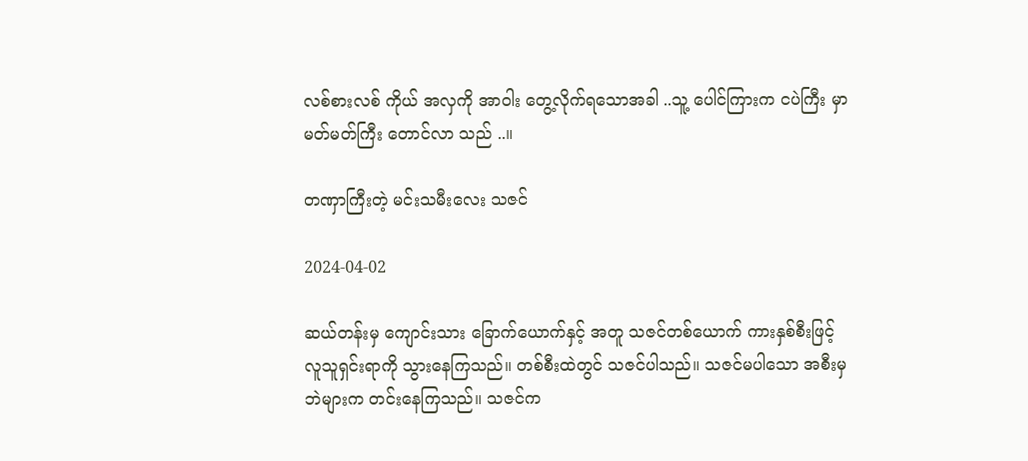လစ်စားလစ် ကိုယ် အလှကို အာဝါး တွေ့လိုက်ရသောအခါ ..သူ့ ပေါင်ကြားက ငပဲကြီး မှာ မတ်မတ်ကြီး တောင်လာ သည် ..။

တဏှာကြီးတဲ့ မင်းသမီးလေး သဇင်

2024-04-02

ဆယ်တန်းမှ ကျောင်းသား ခြောက်ယောက်နှင့် အတူ သဇင်တစ်ယောက် ကားနှစ်စီးဖြင့် လူသူရှင်းရာကို သွားနေကြသည်။ တစ်စီးထဲတွင် သဇင်ပါသည်။ သဇင်မပါသော အစီးမှ ဘဲများက တင်းနေကြသည်။ သဇင်က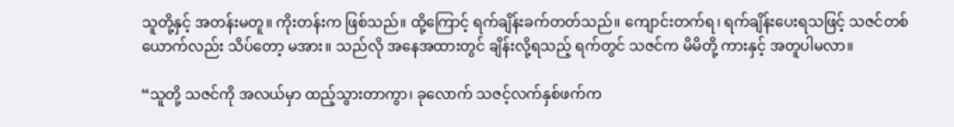သူတို့နှင့် အတန်းမတူ။ ကိုးတန်းက ဖြစ်သည်။ ထို့ကြောင့် ရက်ချိန်းခက်တတ်သည်။ ကျောင်းတက်ရ၊ ရက်ချိန်းပေးရသဖြင့် သဇင်တစ်ယောက်လည်း သိပ်တော့ မအား။ သည်လို အနေအထားတွင် ချိန်းလို့ရသည့် ရက်တွင် သဇင်က မိမိတို့ ကားနှင့် အတူပါမလာ။

“သူတို့ သဇင်ကို အလယ်မှာ ထည့်သွားတာကွာ၊ ခုလောက် သဇင့်လက်နှစ်ဖက်က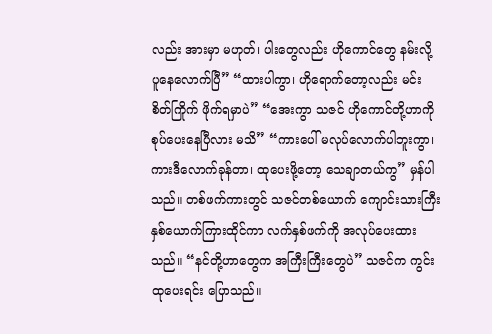လည်း အားမှာ မဟုတ်၊ ပါးတွေလည်း ဟိုကောင်တွေ နမ်းလို့ ပူနေလောက်ပြီ” “ထားပါကွာ၊ ဟိုရောက်တော့လည်း မင်းစိတ်ကြိုက် ဖိုက်ရမှာပဲ” “အေးကွာ သဇင် ဟိုကောင်တို့ဟာကို စုပ်ပေးနေပြီလား မသိ” “ကားပေါ် မလုပ်လောက်ပါဘူးကွာ၊ ကားဒီလောက်ခုန်တာ၊ ထုပေးဖို့တော့ သေချာတယ်ကွ” မှန်ပါသည်။ တစ်ဖက်ကားတွင် သဇင်တစ်ယောက် ကျောင်းသားကြီးနှစ်ယောက်ကြားထိုင်ကာ လက်နှစ်ဖက်ကို အလုပ်ပေးထားသည်။ “နင်တို့ဟာတွေက အကြီးကြီးတွေပဲ” သဇင်က ကွင်းထုပေးရင်း ပြောသည်။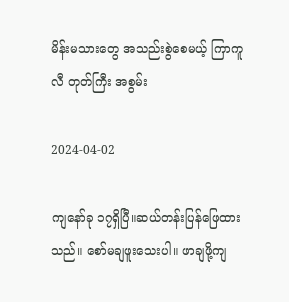မိန်းမသားတွေ အသည်းစွဲစေမယ့် ကြာကူလီ တုတ်ကြီး အစွမ်း

2024-04-02

ကျနော်ခု ၁၇ရှိပြီ။ဆယ်တန်းပြန်ဖြေထားသည်။ စော်မချဖူးသေးပါ။ ဖာချဖို့ကျ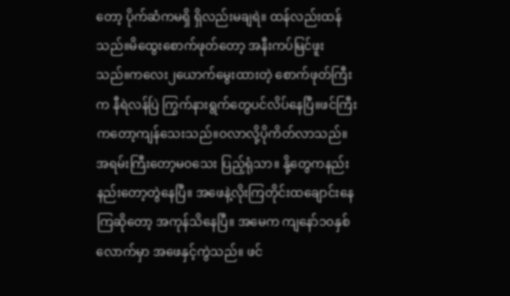တော့ ပိုက်ဆံကမရှိ ရှိလည်းမချရဲ။ ထန်လည်းထန်သည်။မိထွေးစောက်ဖုတ်တော့ အနီးကပ်မြင်ဖူးသည်။ကလေး၂ယောက်မွေးထားတဲ့ စောက်ဖုတ်ကြီးက နီရဲလန်ပြဲ ကြွက်နားရွက်တွေပင်လိပ်နေပြီ။ဖင်ကြီးကတော့ကျန်သေးသည်။ဝလာလို့ပိုကိတ်လာသည်။အရမ်းကြီးတော့မဝသေး ပြည့်ရုံသာ။ နို့တွေကနည်းနည်းတော့တွဲနေပြီ။ အဖေနဲ့လိုးကြတိုင်းထချောင်းနေကြဆိုတော့ အကုန်သိနေပြီ။ အမေက ကျနော်၁၀နှစ်လောက်မှာ အဖေနှင့်ကွဲသည်။ ဖင်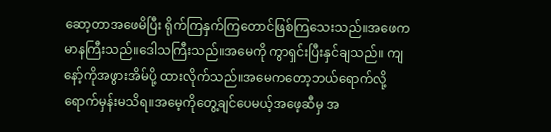ဆော့တာအဖေမိပြီး ရိုက်ကြနှက်ကြတောင်ဖြစ်ကြသေးသည်။အဖေက မာနကြီးသည်။ဒေါသကြီးသည်။အမေကို ကွာရှင်းပြီးနှင်ချသည်။ ကျနော့်ကိုအဖွားအိမ်ပို့ ထားလိုက်သည်။အမေကတော့ဘယ်ရောက်လို့ရောက်မှန်းမသိရ။အမေ့ကိုတွေ့ချင်ပေမယ့်အဖေ့ဆီမှ အ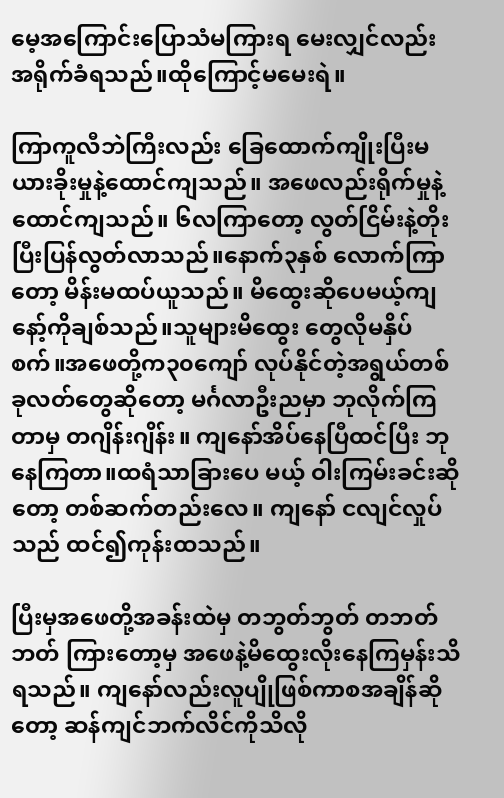မေ့အကြောင်းပြောသံမကြားရ မေးလျှင်လည်း အရိုက်ခံရသည်။ထိုကြောင့်မမေးရဲ။

ကြာကူလီဘဲကြီးလည်း ခြေထောက်ကျိုးပြီးမယားခိုးမှုနဲ့ထောင်ကျသည်။ အဖေလည်းရိုက်မှုနဲ့ထောင်ကျသည်။ ၆လကြာတော့ လွတ်ငြိမ်းနဲ့တိုးပြီးပြန်လွတ်လာသည်။နောက်၃နှစ် လောက်ကြာတော့ မိန်းမထပ်ယူသည်။ မိထွေးဆိုပေမယ့်ကျနော့်ကိုချစ်သည်။သူများမိထွေး တွေလိုမနှိပ်စက်။အဖေတို့က၃၀ကျော် လုပ်နိုင်တဲ့အရွယ်တစ်ခုလတ်တွေဆိုတော့ မင်္ဂလာဦးညမှာ ဘုလိုက်ကြတာမှ တဂျိန်းဂျိန်း။ ကျနော်အိပ်နေပြီထင်ပြီး ဘုနေကြတာ။ထရံသာခြားပေ မယ့် ဝါးကြမ်းခင်းဆိုတော့ တစ်ဆက်တည်းလေ။ ကျနော် ငလျင်လှုပ်သည် ထင်၍ကုန်းထသည်။

ပြီးမှအဖေတို့အခန်းထဲမှ တဘွတ်ဘွတ် တဘတ်ဘတ် ကြားတော့မှ အဖေနဲ့မိထွေးလိုးနေကြမှန်းသိရသည်။ ကျနော်လည်းလူပျိုဖြစ်ကာစအချိန်ဆိုတော့ ဆန်ကျင်ဘက်လိင်ကိုသိလို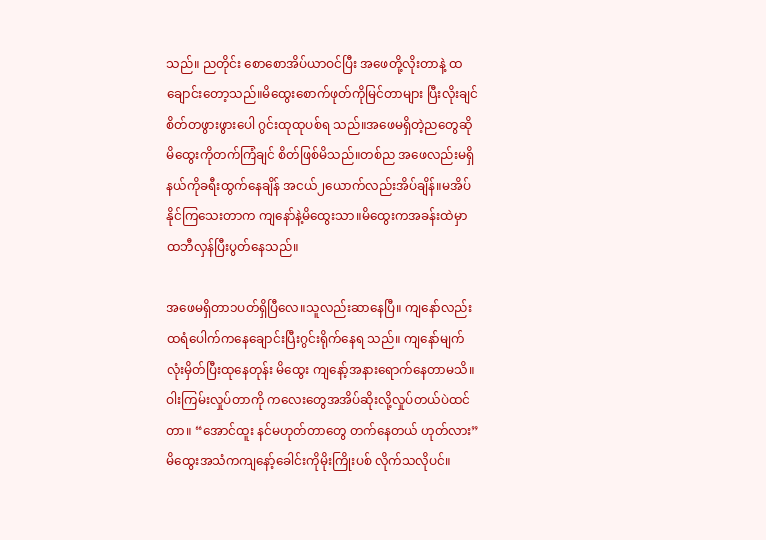သည်။ ညတိုင်း စောစောအိပ်ယာဝင်ပြီး အဖေတို့လိုးတာနဲ့ ထချောင်းတော့သည်။မိထွေးစောက်ဖုတ်ကိုမြင်တာများ ပြီးလိုးချင်စိတ်တဖွားဖွားပေါ ဂွင်းထုထုပစ်ရ သည်။အဖေမရှိတဲ့ညတွေဆိုမိထွေးကိုတက်ကြံချင် စိတ်ဖြစ်မိသည်။တစ်ည အဖေလည်းမရှိ နယ်ကိုခရီးထွက်နေချိန် အငယ်၂ယောက်လည်းအိပ်ချိန်။မအိပ်နိုင်ကြသေးတာက ကျနော်နဲ့မိထွေးသာ။မိထွေးကအခန်းထဲမှာ ထဘီလှန်ပြီးပွတ်နေသည်။

အဖေမရှိတာ၁ပတ်ရှိပြီလေ။သူလည်းဆာနေပြီ။ ကျနော်လည်း ထရံပေါက်ကနေချောင်းပြီးဂွင်းရိုက်နေရ သည်။ ကျနော်မျက်လုံးမှိတ်ပြီးထုနေတုန်း မိထွေး ကျနော့်အနားရောက်နေတာမသိ။ ဝါးကြမ်းလှုပ်တာကို ကလေးတွေအအိပ်ဆိုးလို့လှုပ်တယ်ပဲထင်တာ။ “အောင်ထူး နင်မဟုတ်တာတွေ တက်နေတယ် ဟုတ်လား”မိထွေးအသံကကျနော့်ခေါင်းကိုမိုးကြိုးပစ် လိုက်သလိုပင်။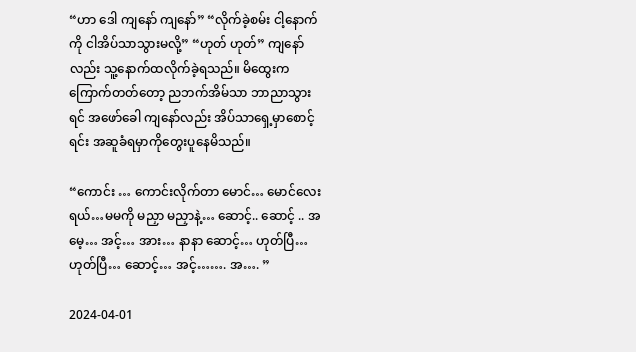“ဟာ ဒေါ ကျနော် ကျနော်” “လိုက်ခဲ့စမ်း ငါ့နောက်ကို ငါအိပ်သာသွားမလို့” “ဟုတ် ဟုတ်” ကျနော်လည်း သူ့နောက်ထလိုက်ခဲ့ရသည်။ မိထွေးကကြောက်တတ်တော့ ညဘက်အိမ်သာ ဘာညာသွားရင် အဖော်ခေါ ကျနော်လည်း အိပ်သာရှေ့မှာစောင့်ရင်း အဆူခံရမှာကိုတွေးပူနေမိသည်။

“ကောင်း … ကောင်းလိုက်တာ မောင်… မောင်လေးရယ်…မမကို မညှာ မညှာနဲ့… ဆောင့်.. ဆောင့် .. အမေ့… အင့်… အား… နာနာ ဆောင့်… ဟုတ်ပြီ… ဟုတ်ပြီ… ဆောင့်… အင့်……. အ…. ”

2024-04-01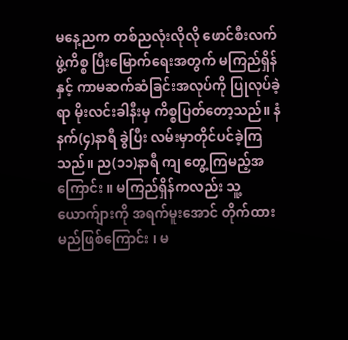မနေ့ညက တစ်ညလုံးလိုလို ဖောင်စီးလက်ဖွဲ့ကိစ္စ ပြီးမြောက်ရေးအတွက် မကြည်ရှိန်နှင့် ကာမဆက်ဆံခြင်းအလုပ်ကို ပြုလုပ်ခဲ့ရာ မိုးလင်းခါနီးမှ ကိစ္စပြတ်တော့သည်။ နံနက်(၄)နာရီ ခွဲပြီး လမ်းမှာတိုင်ပင်ခဲ့ကြသည်။ ည(၁၁)နာရီ ကျ တွေ့ကြမည့်အကြောင်း ။ မကြည်ရှိန်ကလည်း သူ့ယောက်ျားကို အရက်မူးအောင် တိုက်ထားမည်ဖြစ်ကြောင်း ၊ မ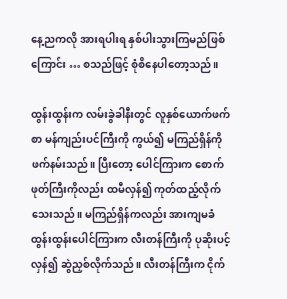နေ့ညကလို အားရပါးရ နှစ်ပါးသွားကြမည်ဖြစ်ကြောင်း … စသည်ဖြင့် စုံစိနေပါတော့သည်။

ထွန်းထွန်းက လမ်းခွဲခါနီးတွင် လူနှစ်ယောက်ဖက်စာ မန်ကျည်းပင်ကြီးကို ကွယ်၍ မကြည်ရှိန်ကို ဖက်နမ်းသည်။ ပြီးတော့ ပေါင်ကြားက စောက်ဖုတ်ကြီးကိုလည်း ထမီလှန်၍ ကုတ်ထည့်လိုက်သေးသည်။ မကြည်ရှိန်ကလည်း အားကျမခံ ထွန်းထွန်းပေါင်ကြားက လီးတန်ကြီးကို ပုဆိုးပင့်လှန်၍ ဆွဲညှစ်လိုက်သည်။ လီးတန်ကြီးက ငိုက်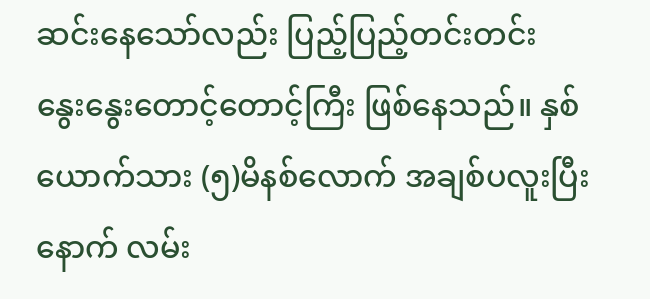ဆင်းနေသော်လည်း ပြည့်ပြည့်တင်းတင်း နွေးနွေးတောင့်တောင့်ကြီး ဖြစ်နေသည်။ နှစ်ယောက်သား (၅)မိနစ်လောက် အချစ်ပလူးပြီးနောက် လမ်း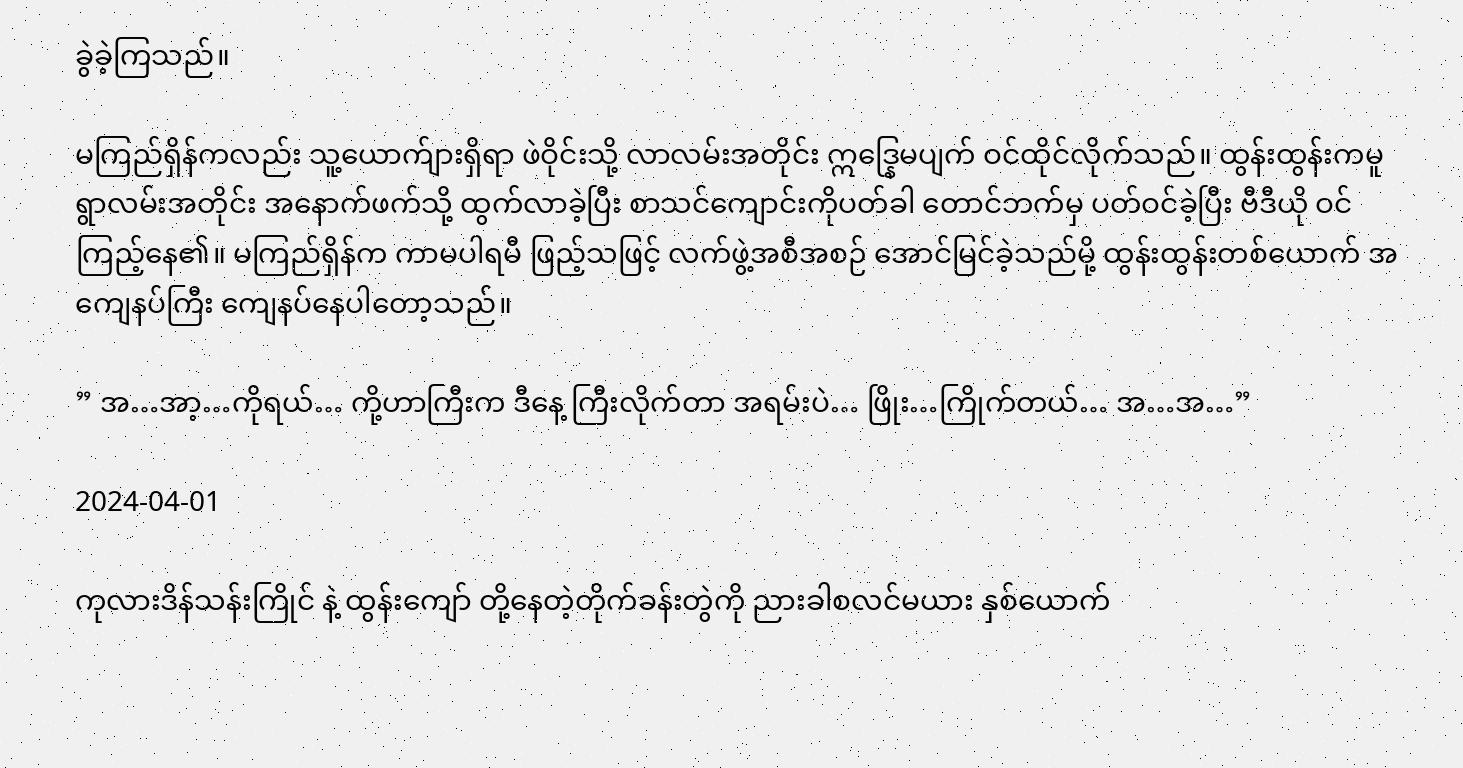ခွဲခဲ့ကြသည်။

မကြည်ရှိန်ကလည်း သူ့ယောက်ျားရှိရာ ဖဲဝိုင်းသို့ လာလမ်းအတိုင်း ဣဒ္နြေမပျက် ဝင်ထိုင်လိုက်သည်။ ထွန်းထွန်းကမူ ရွာလမ်းအတိုင်း အနောက်ဖက်သို့ ထွက်လာခဲ့ပြီး စာသင်ကျောင်းကိုပတ်ခါ တောင်ဘက်မှ ပတ်ဝင်ခဲ့ပြီး ဗီဒီယို ဝင်ကြည့်နေ၏။ မကြည်ရှိန်က ကာမပါရမီ ဖြည့်သဖြင့် လက်ဖွဲ့အစီအစဉ် အောင်မြင်ခဲ့သည်မို့ ထွန်းထွန်းတစ်ယောက် အကျေနပ်ကြီး ကျေနပ်နေပါတော့သည်။

” အ…အာ့…ကိုရယ်… ကို့ဟာကြီးက ဒီနေ့ ကြီးလိုက်တာ အရမ်းပဲ… ဖြိုး…ကြိုက်တယ်… အ…အ…”

2024-04-01

ကုလားဒိန်သန်းကြိုင် နဲ့ ထွန်းကျော် တို့နေတဲ့တိုက်ခန်းတွဲကို ညားခါစလင်မယား နှစ်ယောက်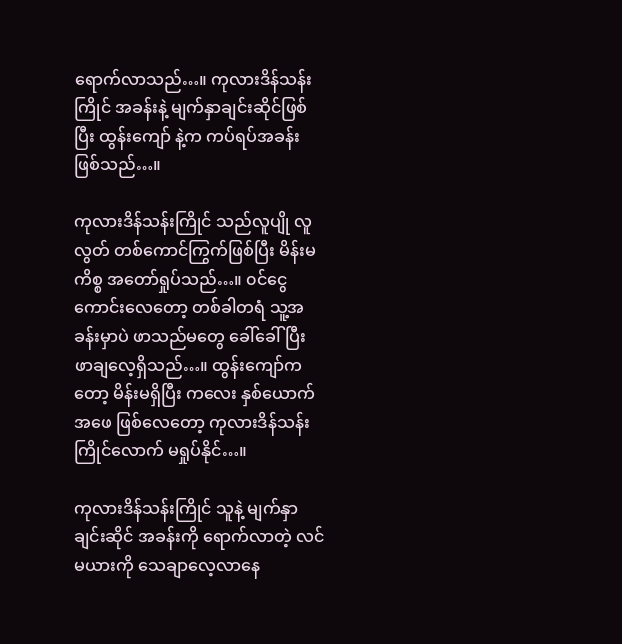ရောက်လာသည်…။ ကုလားဒိန်သန်းကြိုင် အခန်းနဲ့ မျက်နှာချင်းဆိုင်ဖြစ်ပြီး ထွန်းကျော် နဲ့က ကပ်ရပ်အခန်း ဖြစ်သည်…။

ကုလားဒိန်သန်းကြိုင် သည်လူပျို လူလွတ် တစ်ကောင်ကြွက်ဖြစ်ပြီး မိန်းမကိစ္စ အတော်ရှုပ်သည်…။ ၀င်ငွေကောင်းလေတော့ တစ်ခါတရံ သူ့အခန်းမှာပဲ ဖာသည်မတွေ ခေါ်ခေါ်ပြီး ဖာချလေ့ရှိသည်…။ ထွန်းကျော်ကတော့ မိန်းမရှိပြီး ကလေး နှစ်ယောက် အဖေ ဖြစ်လေတော့ ကုလားဒိန်သန်းကြိုင်လောက် မရှုပ်နိုင်…။

ကုလားဒိန်သန်းကြိုင် သူနဲ့ မျက်နှာချင်းဆိုင် အခန်းကို ရောက်လာတဲ့ လင်မယားကို သေချာလေ့လာနေ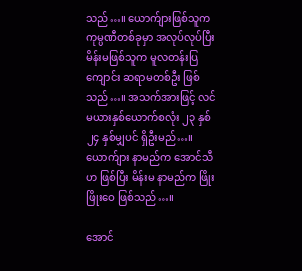သည်…။ ယောက်ျားဖြစ်သူက ကုမ္ပဏီတစ်ခုမှာ အလုပ်လုပ်ပြီး မိန်းမဖြစ်သူက မူလတန်းပြ ကျောင်း ဆရာမတစ်ဦး ဖြစ်သည်…။ အသက်အားဖြင့် လင်မယားနှစ်ယောက်စလုံး ၂၃ နှစ် ၂၄ နှစ်မျှပင် ရှိဦးမည်…။ ယောက်ျား နာမည်က အောင်သီဟ ဖြစ်ပြီး မိန်းမ နာမည်က ဖြိုးဖြိုးဝေ ဖြစ်သည်…။

အောင်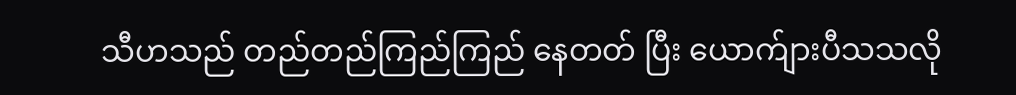သီဟသည် တည်တည်ကြည်ကြည် နေတတ် ပြီး ယောက်ျားပီသသလို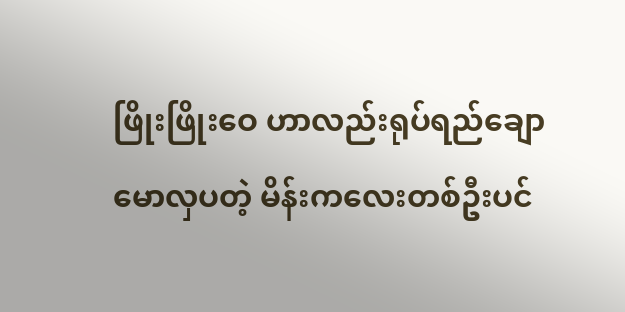ဖြိုးဖြိုးဝေ ဟာလည်းရုပ်ရည်ချောမောလှပတဲ့ မိန်းကလေးတစ်ဦးပင်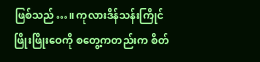ဖြစ်သည်…။ ကုလားဒိန်သန်းကြိုင် ဖြိုးဖြိုးဝေကို စတွေ့ကတည်းက စိတ်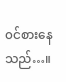၀င်စားနေသည်…။